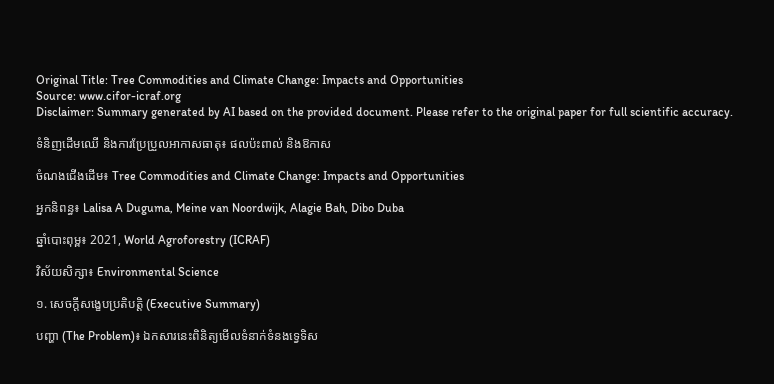Original Title: Tree Commodities and Climate Change: Impacts and Opportunities
Source: www.cifor-icraf.org
Disclaimer: Summary generated by AI based on the provided document. Please refer to the original paper for full scientific accuracy.

ទំនិញដើមឈើ និងការប្រែប្រួលអាកាសធាតុ៖ ផលប៉ះពាល់ និងឱកាស

ចំណងជើងដើម៖ Tree Commodities and Climate Change: Impacts and Opportunities

អ្នកនិពន្ធ៖ Lalisa A Duguma, Meine van Noordwijk, Alagie Bah, Dibo Duba

ឆ្នាំបោះពុម្ព៖ 2021, World Agroforestry (ICRAF)

វិស័យសិក្សា៖ Environmental Science

១. សេចក្តីសង្ខេបប្រតិបត្តិ (Executive Summary)

បញ្ហា (The Problem)៖ ឯកសារនេះពិនិត្យមើលទំនាក់ទំនងទ្វេទិស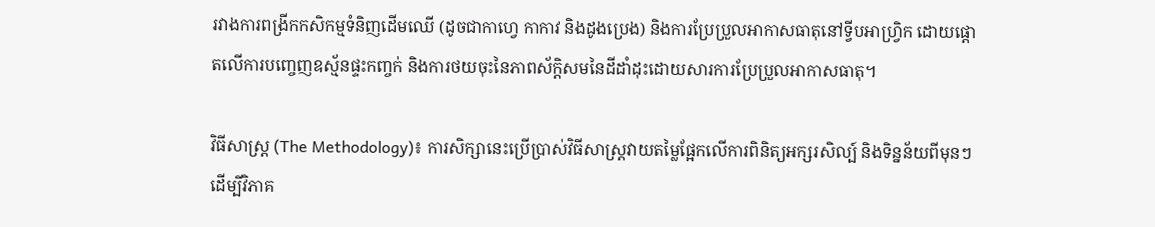រវាងការពង្រីកកសិកម្មទំនិញដើមឈើ (ដូចជាកាហ្វេ កាកាវ និងដូងប្រេង) និងការប្រែប្រួលអាកាសធាតុនៅទ្វីបអាហ្វ្រិក ដោយផ្តោតលើការបញ្ចេញឧស្ម័នផ្ទះកញ្ចក់ និងការថយចុះនៃភាពស័ក្តិសមនៃដីដាំដុះដោយសារការប្រែប្រួលអាកាសធាតុ។

វិធីសាស្ត្រ (The Methodology)៖ ការសិក្សានេះប្រើប្រាស់វិធីសាស្ត្រវាយតម្លៃផ្អែកលើការពិនិត្យអក្សរសិល្ប៍ និងទិន្នន័យពីមុនៗ ដើម្បីវិភាគ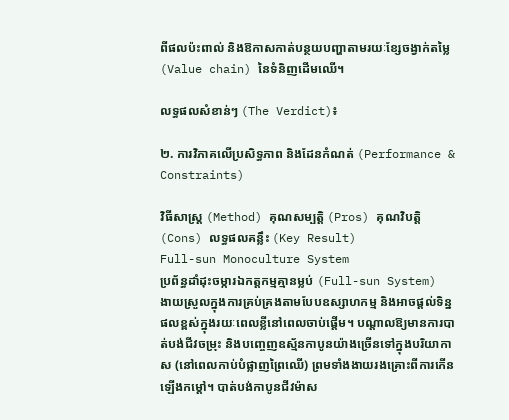ពីផលប៉ះពាល់ និងឱកាសកាត់បន្ថយបញ្ហាតាមរយៈខ្សែចង្វាក់តម្លៃ (Value chain) នៃទំនិញដើមឈើ។

លទ្ធផលសំខាន់ៗ (The Verdict)៖

២. ការវិភាគលើប្រសិទ្ធភាព និងដែនកំណត់ (Performance & Constraints)

វិធីសាស្ត្រ (Method) គុណសម្បត្តិ (Pros) គុណវិបត្តិ (Cons) លទ្ធផលគន្លឹះ (Key Result)
Full-sun Monoculture System
ប្រព័ន្ធដាំដុះចម្ការឯកត្តកម្មគ្មានម្លប់ (Full-sun System)
ងាយស្រួលក្នុងការគ្រប់គ្រងតាមបែបឧស្សាហកម្ម និងអាចផ្តល់ទិន្នផលខ្ពស់ក្នុងរយៈពេលខ្លីនៅពេលចាប់ផ្តើម។ បណ្តាលឱ្យមានការបាត់បង់ជីវចម្រុះ និងបញ្ចេញឧស្ម័នកាបូនយ៉ាងច្រើនទៅក្នុងបរិយាកាស (នៅពេលកាប់បំផ្លាញព្រៃឈើ) ព្រមទាំងងាយរងគ្រោះពីការកើនឡើងកម្តៅ។ បាត់បង់កាបូនជីវម៉ាស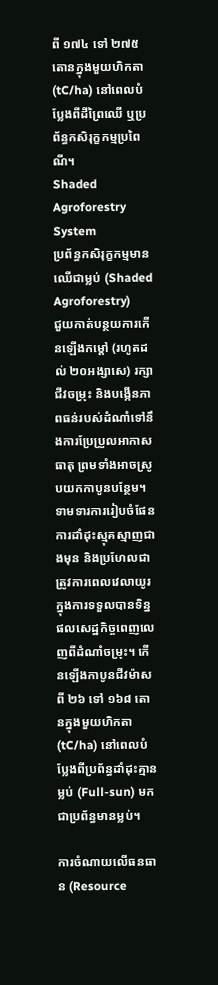ពី ១៧៤ ទៅ ២៧៥ តោនក្នុងមួយហិកតា (tC/ha) នៅពេលបំប្លែងពីដីព្រៃឈើ ឬប្រព័ន្ធកសិរុក្ខកម្មប្រពៃណី។
Shaded Agroforestry System
ប្រព័ន្ធកសិរុក្ខកម្មមានឈើជាម្លប់ (Shaded Agroforestry)
ជួយកាត់បន្ថយការកើនឡើងកម្តៅ (រហូតដល់ ២០អង្សាសេ) រក្សាជីវចម្រុះ និងបង្កើនភាពធន់របស់ដំណាំទៅនឹងការប្រែប្រួលអាកាសធាតុ ព្រមទាំងអាចស្រូបយកកាបូនបន្ថែម។ ទាមទារការរៀបចំផែនការដាំដុះស្មុគស្មាញជាងមុន និងប្រហែលជាត្រូវការពេលវេលាយូរក្នុងការទទួលបានទិន្នផលសេដ្ឋកិច្ចពេញលេញពីដំណាំចម្រុះ។ កើនឡើងកាបូនជីវម៉ាសពី ២៦ ទៅ ១៦៨ តោនក្នុងមួយហិកតា (tC/ha) នៅពេលបំប្លែងពីប្រព័ន្ធដាំដុះគ្មានម្លប់ (Full-sun) មកជាប្រព័ន្ធមានម្លប់។

ការចំណាយលើធនធាន (Resource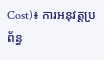Cost)៖ ការអនុវត្តប្រព័ន្ធ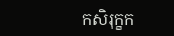កសិរុក្ខក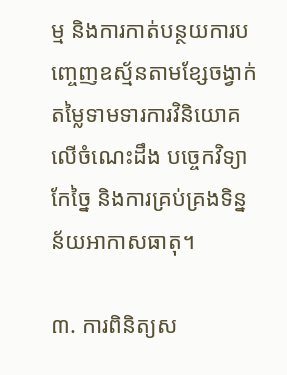ម្ម និងការកាត់បន្ថយការបញ្ចេញឧស្ម័នតាមខ្សែចង្វាក់តម្លៃទាមទារការវិនិយោគលើចំណេះដឹង បច្ចេកវិទ្យាកែច្នៃ និងការគ្រប់គ្រងទិន្នន័យអាកាសធាតុ។

៣. ការពិនិត្យស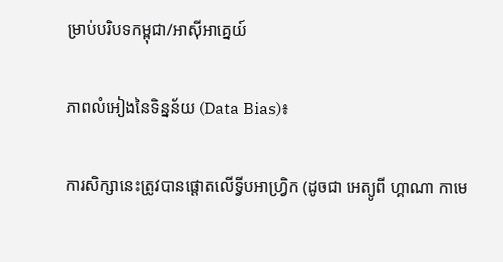ម្រាប់បរិបទកម្ពុជា/អាស៊ីអាគ្នេយ៍

ភាពលំអៀងនៃទិន្នន័យ (Data Bias)៖

ការសិក្សានេះត្រូវបានផ្តោតលើទ្វីបអាហ្វ្រិក (ដូចជា អេត្យូពី ហ្គាណា កាមេ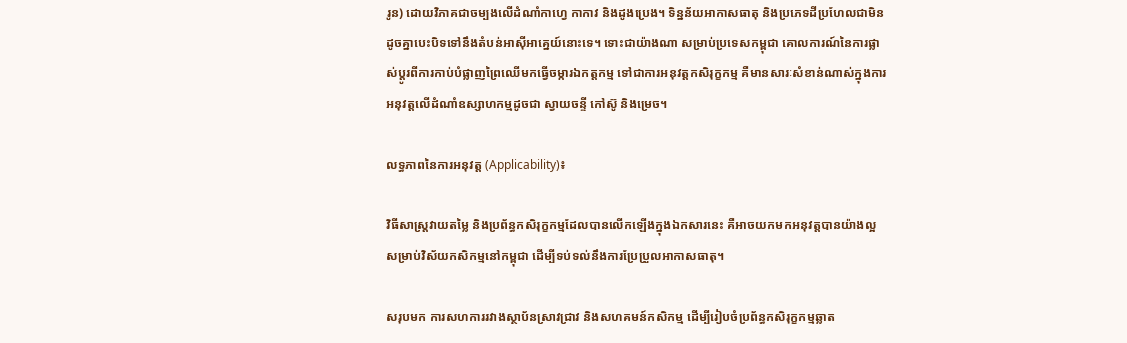រូន) ដោយវិភាគជាចម្បងលើដំណាំកាហ្វេ កាកាវ និងដូងប្រេង។ ទិន្នន័យអាកាសធាតុ និងប្រភេទដីប្រហែលជាមិនដូចគ្នាបេះបិទទៅនឹងតំបន់អាស៊ីអាគ្នេយ៍នោះទេ។ ទោះជាយ៉ាងណា សម្រាប់ប្រទេសកម្ពុជា គោលការណ៍នៃការផ្លាស់ប្តូរពីការកាប់បំផ្លាញព្រៃឈើមកធ្វើចម្ការឯកត្តកម្ម ទៅជាការអនុវត្តកសិរុក្ខកម្ម គឺមានសារៈសំខាន់ណាស់ក្នុងការអនុវត្តលើដំណាំឧស្សាហកម្មដូចជា ស្វាយចន្ទី កៅស៊ូ និងម្រេច។

លទ្ធភាពនៃការអនុវត្ត (Applicability)៖

វិធីសាស្ត្រវាយតម្លៃ និងប្រព័ន្ធកសិរុក្ខកម្មដែលបានលើកឡើងក្នុងឯកសារនេះ គឺអាចយកមកអនុវត្តបានយ៉ាងល្អសម្រាប់វិស័យកសិកម្មនៅកម្ពុជា ដើម្បីទប់ទល់នឹងការប្រែប្រួលអាកាសធាតុ។

សរុបមក ការសហការរវាងស្ថាប័នស្រាវជ្រាវ និងសហគមន៍កសិកម្ម ដើម្បីរៀបចំប្រព័ន្ធកសិរុក្ខកម្មឆ្លាត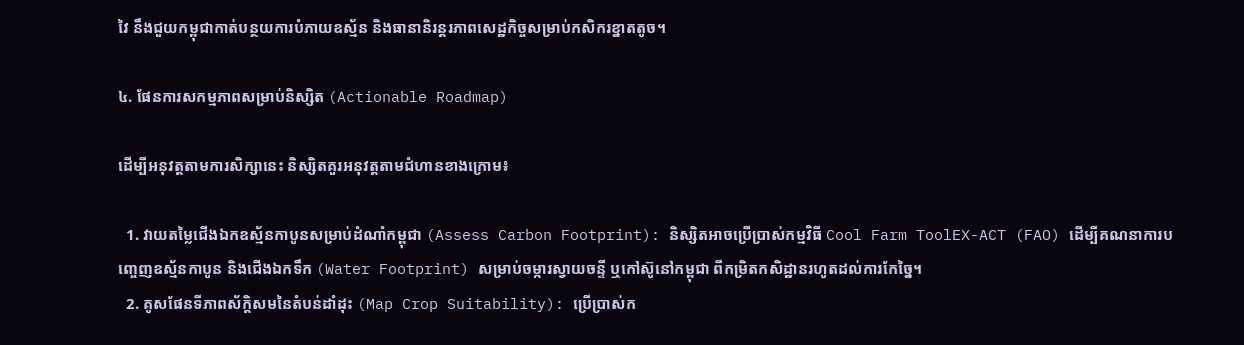វៃ នឹងជួយកម្ពុជាកាត់បន្ថយការបំភាយឧស្ម័ន និងធានានិរន្តរភាពសេដ្ឋកិច្ចសម្រាប់កសិករខ្នាតតូច។

៤. ផែនការសកម្មភាពសម្រាប់និស្សិត (Actionable Roadmap)

ដើម្បីអនុវត្តតាមការសិក្សានេះ និស្សិតគួរអនុវត្តតាមជំហានខាងក្រោម៖

  1. វាយតម្លៃជើងឯកឧស្ម័នកាបូនសម្រាប់ដំណាំកម្ពុជា (Assess Carbon Footprint): និស្សិតអាចប្រើប្រាស់កម្មវិធី Cool Farm ToolEX-ACT (FAO) ដើម្បីគណនាការបញ្ចេញឧស្ម័នកាបូន និងជើងឯកទឹក (Water Footprint) សម្រាប់ចម្ការស្វាយចន្ទី ឬកៅស៊ូនៅកម្ពុជា ពីកម្រិតកសិដ្ឋានរហូតដល់ការកែច្នៃ។
  2. គូសផែនទីភាពស័ក្តិសមនៃតំបន់ដាំដុះ (Map Crop Suitability): ប្រើប្រាស់ក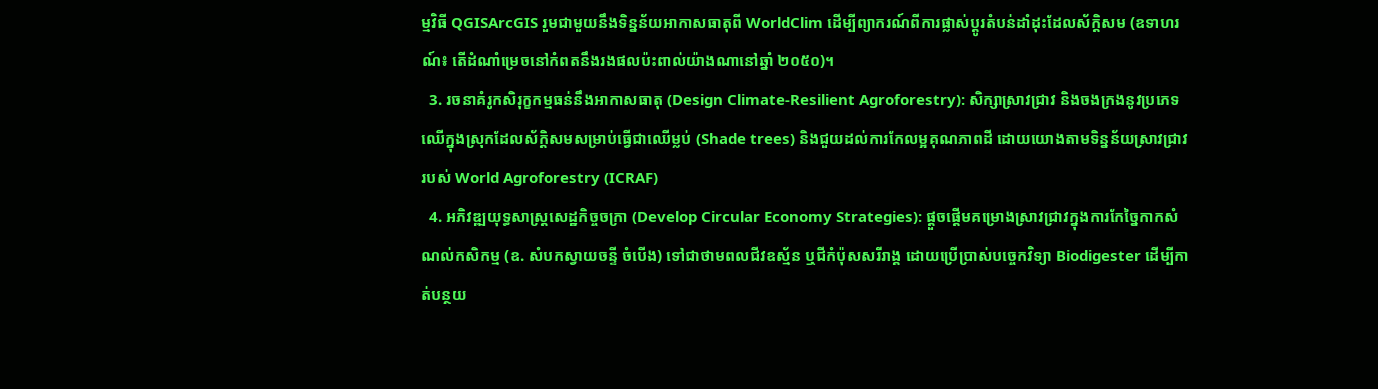ម្មវិធី QGISArcGIS រួមជាមួយនឹងទិន្នន័យអាកាសធាតុពី WorldClim ដើម្បីព្យាករណ៍ពីការផ្លាស់ប្តូរតំបន់ដាំដុះដែលស័ក្តិសម (ឧទាហរណ៍៖ តើដំណាំម្រេចនៅកំពតនឹងរងផលប៉ះពាល់យ៉ាងណានៅឆ្នាំ ២០៥០)។
  3. រចនាគំរូកសិរុក្ខកម្មធន់នឹងអាកាសធាតុ (Design Climate-Resilient Agroforestry): សិក្សាស្រាវជ្រាវ និងចងក្រងនូវប្រភេទឈើក្នុងស្រុកដែលស័ក្តិសមសម្រាប់ធ្វើជាឈើម្លប់ (Shade trees) និងជួយដល់ការកែលម្អគុណភាពដី ដោយយោងតាមទិន្នន័យស្រាវជ្រាវរបស់ World Agroforestry (ICRAF)
  4. អភិវឌ្ឍយុទ្ធសាស្ត្រសេដ្ឋកិច្ចចក្រា (Develop Circular Economy Strategies): ផ្តួចផ្តើមគម្រោងស្រាវជ្រាវក្នុងការកែច្នៃកាកសំណល់កសិកម្ម (ឧ. សំបកស្វាយចន្ទី ចំបើង) ទៅជាថាមពលជីវឧស្ម័ន ឬជីកំប៉ុសសរីរាង្គ ដោយប្រើប្រាស់បច្ចេកវិទ្យា Biodigester ដើម្បីកាត់បន្ថយ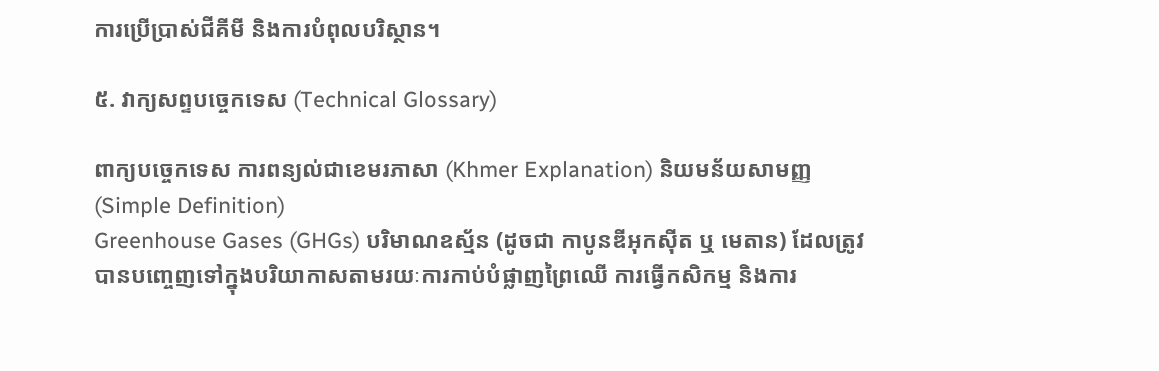ការប្រើប្រាស់ជីគីមី និងការបំពុលបរិស្ថាន។

៥. វាក្យសព្ទបច្ចេកទេស (Technical Glossary)

ពាក្យបច្ចេកទេស ការពន្យល់ជាខេមរភាសា (Khmer Explanation) និយមន័យសាមញ្ញ (Simple Definition)
Greenhouse Gases (GHGs) បរិមាណឧស្ម័ន (ដូចជា កាបូនឌីអុកស៊ីត ឬ មេតាន) ដែលត្រូវបានបញ្ចេញទៅក្នុងបរិយាកាសតាមរយៈការកាប់បំផ្លាញព្រៃឈើ ការធ្វើកសិកម្ម និងការ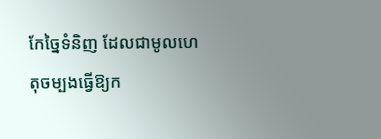កែច្នៃទំនិញ ដែលជាមូលហេតុចម្បងធ្វើឱ្យក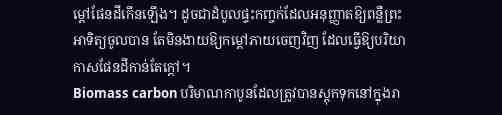ម្តៅផែនដីកើនឡើង។ ដូចជាដំបូលផ្ទះកញ្ចក់ដែលអនុញ្ញាតឱ្យពន្លឺព្រះអាទិត្យចូលបាន តែមិនងាយឱ្យកម្តៅភាយចេញវិញ ដែលធ្វើឱ្យបរិយាកាសផែនដីកាន់តែក្តៅ។
Biomass carbon បរិមាណកាបូនដែលត្រូវបានស្តុកទុកនៅក្នុងរា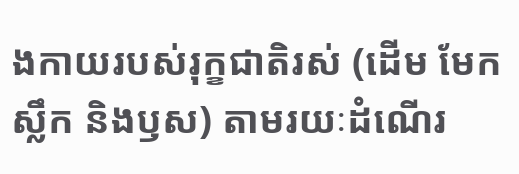ងកាយរបស់រុក្ខជាតិរស់ (ដើម មែក ស្លឹក និងឫស) តាមរយៈដំណើរ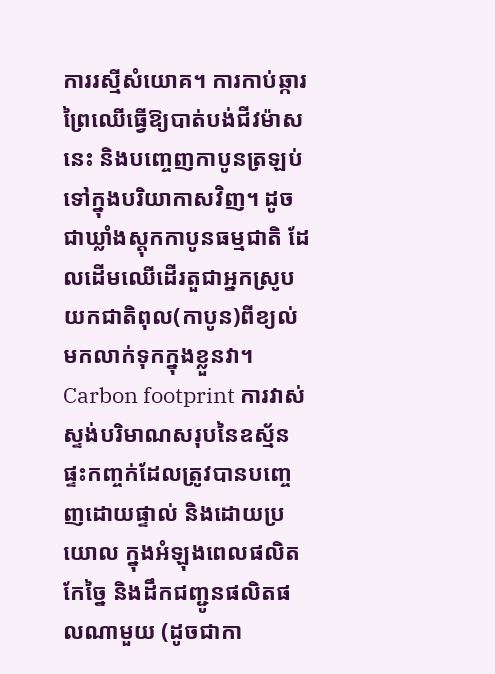ការរស្មីសំយោគ។ ការកាប់ឆ្ការព្រៃឈើធ្វើឱ្យបាត់បង់ជីវម៉ាសនេះ និងបញ្ចេញកាបូនត្រឡប់ទៅក្នុងបរិយាកាសវិញ។ ដូចជាឃ្លាំងស្តុកកាបូនធម្មជាតិ ដែលដើមឈើដើរតួជាអ្នកស្រូបយកជាតិពុល(កាបូន)ពីខ្យល់មកលាក់ទុកក្នុងខ្លួនវា។
Carbon footprint ការវាស់ស្ទង់បរិមាណសរុបនៃឧស្ម័នផ្ទះកញ្ចក់ដែលត្រូវបានបញ្ចេញដោយផ្ទាល់ និងដោយប្រយោល ក្នុងអំឡុងពេលផលិត កែច្នៃ និងដឹកជញ្ជូនផលិតផលណាមួយ (ដូចជាកា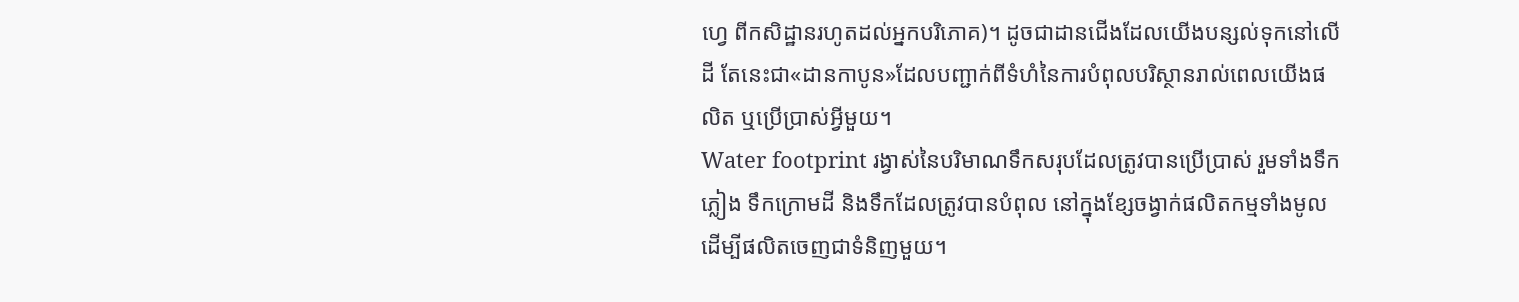ហ្វេ ពីកសិដ្ឋានរហូតដល់អ្នកបរិភោគ)។ ដូចជាដានជើងដែលយើងបន្សល់ទុកនៅលើដី តែនេះជា«ដានកាបូន»ដែលបញ្ជាក់ពីទំហំនៃការបំពុលបរិស្ថានរាល់ពេលយើងផលិត ឬប្រើប្រាស់អ្វីមួយ។
Water footprint រង្វាស់នៃបរិមាណទឹកសរុបដែលត្រូវបានប្រើប្រាស់ រួមទាំងទឹកភ្លៀង ទឹកក្រោមដី និងទឹកដែលត្រូវបានបំពុល នៅក្នុងខ្សែចង្វាក់ផលិតកម្មទាំងមូល ដើម្បីផលិតចេញជាទំនិញមួយ។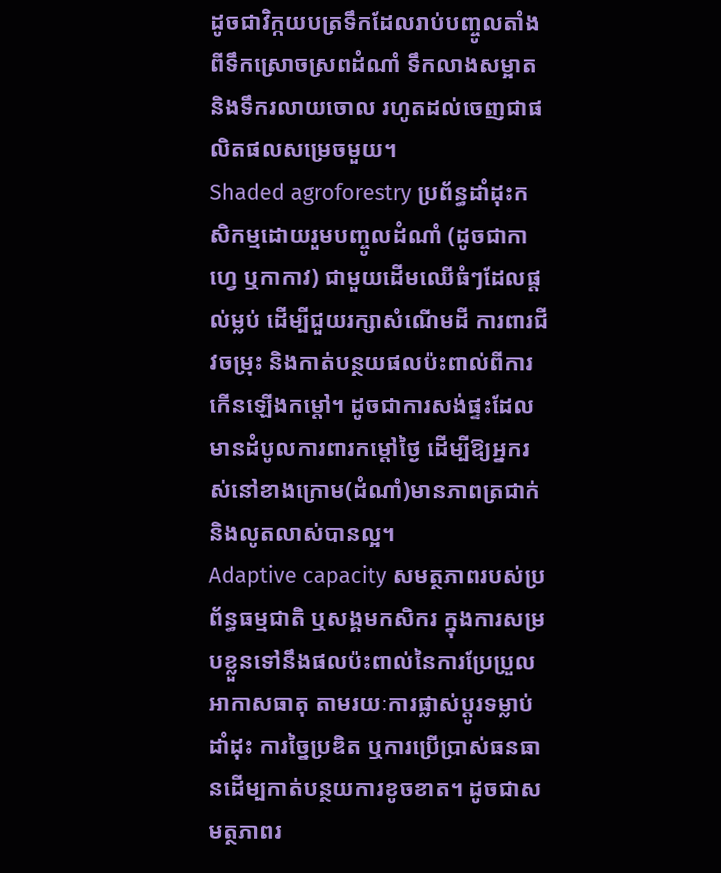ដូចជាវិក្កយបត្រទឹកដែលរាប់បញ្ចូលតាំងពីទឹកស្រោចស្រពដំណាំ ទឹកលាងសម្អាត និងទឹករលាយចោល រហូតដល់ចេញជាផលិតផលសម្រេចមួយ។
Shaded agroforestry ប្រព័ន្ធដាំដុះកសិកម្មដោយរួមបញ្ចូលដំណាំ (ដូចជាកាហ្វេ ឬកាកាវ) ជាមួយដើមឈើធំៗដែលផ្តល់ម្លប់ ដើម្បីជួយរក្សាសំណើមដី ការពារជីវចម្រុះ និងកាត់បន្ថយផលប៉ះពាល់ពីការកើនឡើងកម្តៅ។ ដូចជាការសង់ផ្ទះដែលមានដំបូលការពារកម្តៅថ្ងៃ ដើម្បីឱ្យអ្នករស់នៅខាងក្រោម(ដំណាំ)មានភាពត្រជាក់ និងលូតលាស់បានល្អ។
Adaptive capacity សមត្ថភាពរបស់ប្រព័ន្ធធម្មជាតិ ឬសង្គមកសិករ ក្នុងការសម្របខ្លួនទៅនឹងផលប៉ះពាល់នៃការប្រែប្រួលអាកាសធាតុ តាមរយៈការផ្លាស់ប្តូរទម្លាប់ដាំដុះ ការច្នៃប្រឌិត ឬការប្រើប្រាស់ធនធានដើម្បកាត់បន្ថយការខូចខាត។ ដូចជាសមត្ថភាពរ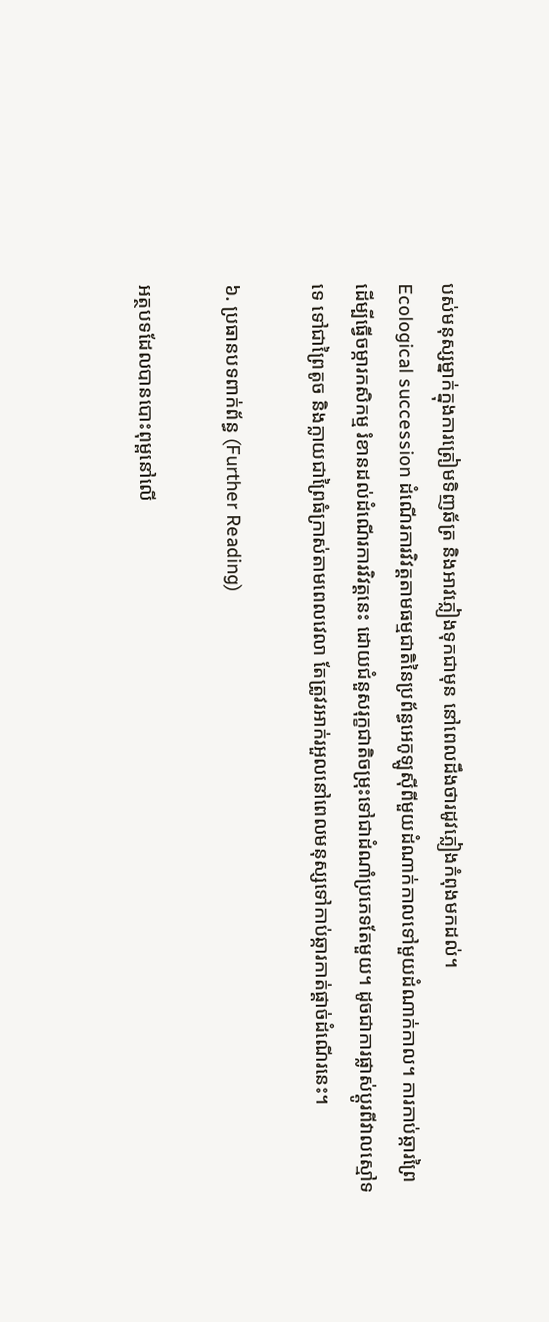បស់មនុស្សម្នាក់ក្នុងការត្រៀមទិញឆ័ត្រ និងអាវភ្លៀងទុកជាមុន នៅពេលដឹងថារដូវភ្លៀងកំពុងមកដល់។
Ecological succession ដំណើរការវិវត្តតាមធម្មជាតិនៃប្រព័ន្ធអេកូឡូស៊ីពីមួយដំណាក់កាលទៅមួយដំណាក់កាល។ ការកាប់ឆ្ការព្រៃដើម្បីធ្វើចម្ការកសិកម្ម រំខានដល់ដំណើរការវិវត្តនេះ ដោយជំនួសរុក្ខជាតិចម្រុះទៅជាដំណាំប្រភេទតែមួយ។ ដូចជាការផ្លាស់ប្តូរពីវាលស្មៅទទេ ទៅជាព្រៃតូច និងក្លាយជាព្រៃធំក្រាស់តាមពេលវេលា តែត្រូវរអាក់រអួលនៅពេលមនុស្សទៅកាប់ឆ្ការកាត់ផ្តាច់ដំណើរនេះ។

៦. ប្រធានបទពាក់ព័ន្ធ (Further Reading)

អត្ថបទដែលបានបោះពុម្ពនៅលើ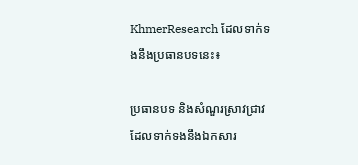KhmerResearch ដែលទាក់ទងនឹងប្រធានបទនេះ៖

ប្រធានបទ និងសំណួរស្រាវជ្រាវដែលទាក់ទងនឹងឯកសារ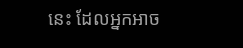នេះ ដែលអ្នកអាច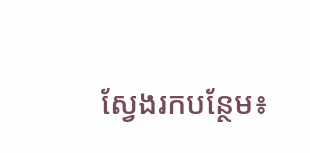ស្វែងរកបន្ថែម៖